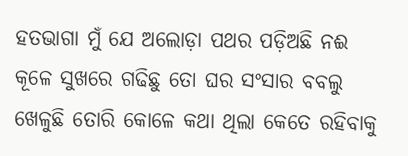ହତଭାଗା ମୁଁ ଯେ ଅଲୋଡ଼ା ପଥର ପଡ଼ିଅଛି ନଈ କୂଳେ ସୁଖରେ ଗଢିଛୁ ତୋ ଘର ସଂସାର ବବଲୁ ଖେଳୁଛି ତୋରି କୋଳେ କଥା ଥିଲା କେତେ ରହିବାକୁ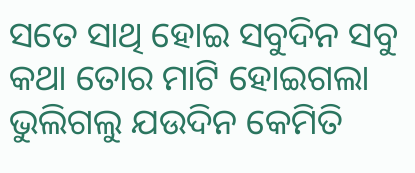ସତେ ସାଥି ହୋଇ ସବୁଦିନ ସବୁ କଥା ତୋର ମାଟି ହୋଇଗଲା ଭୁଲିଗଲୁ ଯଉଦିନ କେମିତି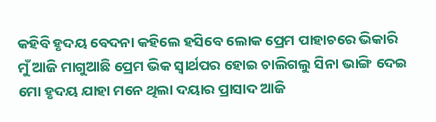କହିବି ହୃଦୟ ବେଦନା କହିଲେ ହସିବେ ଲୋକ ପ୍ରେମ ପାହାଚରେ ଭିକାରି ମୁଁ ଆଜି ମାଗୁଆଛି ପ୍ରେମ ଭିକ ସ୍ୱାର୍ଥପର ହୋଇ ଚାଲିଗଲୁ ସିନା ଭାଙ୍ଗି ଦେଇ ମୋ ହୃଦୟ ଯାହା ମନେ ଥିଲା ଦୟାର ପ୍ରାସାଦ ଆଜି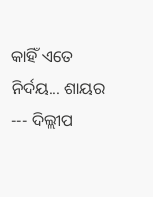କାହିଁ ଏତେ ନିର୍ଦୟ... ଶାୟର --- ଦିଲ୍ଲୀପ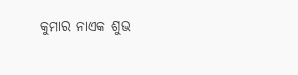କୁମାର ନାଏକ ଶୁଭ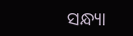ସନ୍ଧ୍ୟା